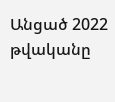Անցած 2022 թվականը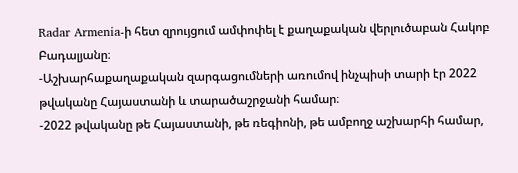Radar Armenia-ի հետ զրույցում ամփոփել է քաղաքական վերլուծաբան Հակոբ Բադալյանը։
-Աշխարհաքաղաքական զարգացումների առումով ինչպիսի տարի էր 2022 թվականը Հայաստանի և տարածաշրջանի համար։
-2022 թվականը թե Հայաստանի, թե ռեգիոնի, թե ամբողջ աշխարհի համար,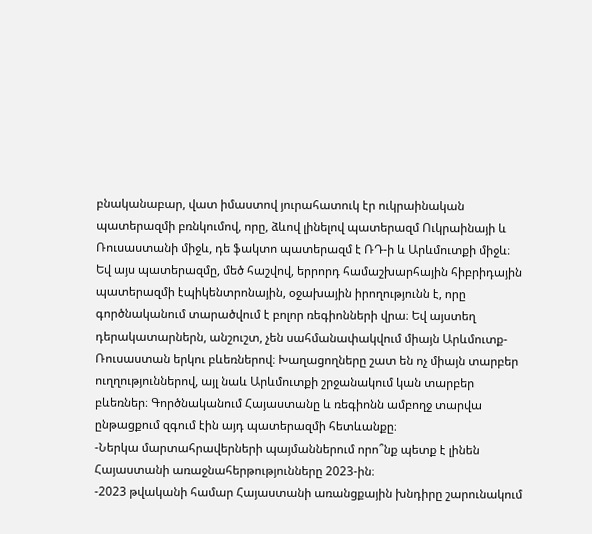բնականաբար, վատ իմաստով յուրահատուկ էր ուկրաինական պատերազմի բռնկումով, որը, ձևով լինելով պատերազմ Ուկրաինայի և Ռուսաստանի միջև, դե ֆակտո պատերազմ է ՌԴ-ի և Արևմուտքի միջև։ Եվ այս պատերազմը, մեծ հաշվով, երրորդ համաշխարհային հիբրիդային պատերազմի էպիկենտրոնային, օջախային իրողությունն է, որը գործնականում տարածվում է բոլոր ռեգիոնների վրա։ Եվ այստեղ դերակատարներն, անշուշտ, չեն սահմանափակվում միայն Արևմուտք-Ռուսաստան երկու բևեռներով։ Խաղացողները շատ են ոչ միայն տարբեր ուղղություններով, այլ նաև Արևմուտքի շրջանակում կան տարբեր բևեռներ։ Գործնականում Հայաստանը և ռեգիոնն ամբողջ տարվա ընթացքում զգում էին այդ պատերազմի հետևանքը։
-Ներկա մարտահրավերների պայմաններում որո՞նք պետք է լինեն Հայաստանի առաջնահերթությունները 2023-ին։
-2023 թվականի համար Հայաստանի առանցքային խնդիրը շարունակում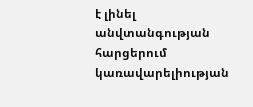է լինել անվտանգության հարցերում կառավարելիության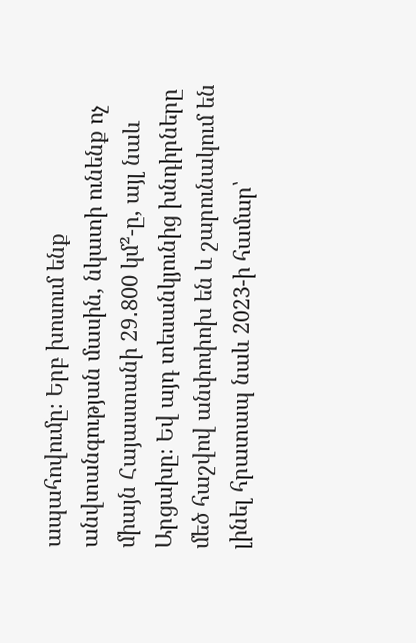ապահովումը։ Երբ խոսում ենք անվտանգության մասին, նկատի ունենք ոչ միայն Հայաստանի 29․800 կմ²-ը, այլ նաև Արցախը։ Եվ այդ տեսանկյունից խնդիրները մեծ հաշվով անփոփոխ են և շարունակում են լինել հրատապ նաև 2023-ի համար՝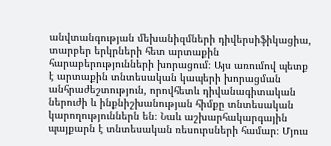անվտանգության մեխանիզմների դիվերսիֆիկացիա, տարբեր երկրների հետ արտաքին հարաբերությունների խորացում։ Այս առումով պետք է արտաքին տնտեսական կապերի խորացման անհրաժեշտություն, որովհետև դիվանագիտական ներուժի և ինքնիշխանության հիմքը տնտեսական կարողություններն են։ Նաև աշխարհակարգային պայքարն է տնտեսական ռեսուրսների համար։ Մյուս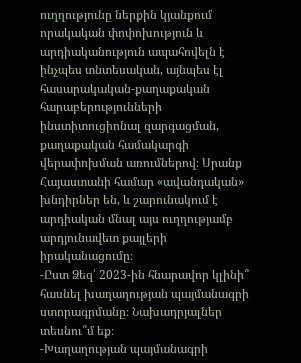ուղղությունը ներքին կյանքում որակական փոփոխություն և արդիականություն ապահովելն է ինչպես տնտեսական, այնպես էլ հասարակական-քաղաքական հարաբերությունների ինստիտուցիոնալ զարգացման, քաղաքական համակարգի վերափոխման առումներով։ Սրանք Հայաստանի համար «ավանդական» խնդիրներ են, և շարունակում է արդիական մնալ այս ուղղությամբ արդյունավետ քայլերի իրականացումը։
-Ըստ Ձեզ՝ 2023-ին հնարավոր կլինի՞ հասնել խաղաղության պայմանագրի ստորագրմանը։ Նախադրյալներ տեսնու՞մ եք։
-Խաղաղության պայմանագրի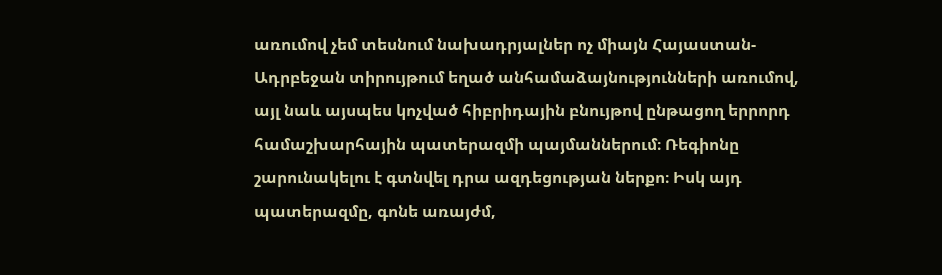առումով չեմ տեսնում նախադրյալներ ոչ միայն Հայաստան-Ադրբեջան տիրույթում եղած անհամաձայնությունների առումով, այլ նաև այսպես կոչված հիբրիդային բնույթով ընթացող երրորդ համաշխարհային պատերազմի պայմաններում։ Ռեգիոնը շարունակելու է գտնվել դրա ազդեցության ներքո։ Իսկ այդ պատերազմը, գոնե առայժմ,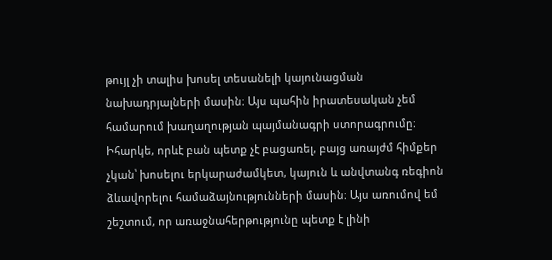թույլ չի տալիս խոսել տեսանելի կայունացման նախադրյալների մասին։ Այս պահին իրատեսական չեմ համարում խաղաղության պայմանագրի ստորագրումը։ Իհարկե, որևէ բան պետք չէ բացառել, բայց առայժմ հիմքեր չկան՝ խոսելու երկարաժամկետ, կայուն և անվտանգ ռեգիոն ձևավորելու համաձայնությունների մասին։ Այս առումով եմ շեշտում, որ առաջնահերթությունը պետք է լինի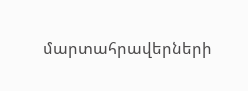մարտահրավերների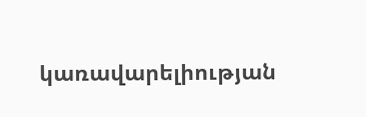կառավարելիության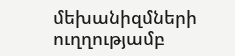մեխանիզմների ուղղությամբ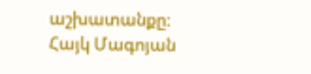աշխատանքը։
Հայկ Մագոյան